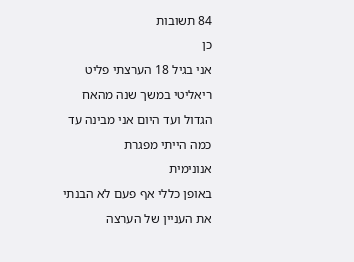84 תשובות
כן
אני בגיל 18 הערצתי פליט ריאליטי במשך שנה מהאח הגדול ועד היום אני מבינה עד כמה הייתי מפגרת
אנונימית
באופן כללי אף פעם לא הבנתי את העניין של הערצה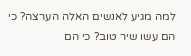למה מגיע לאנשים האלה הערצה? כי הם עשו שיר טוב? כי הם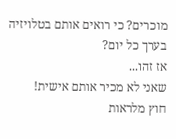מוכרים? כי רואים אותם בטלויזיה בערך כל יום?
אז זהו...
שאני לא מכיר אותם אישית!
חוץ מלראות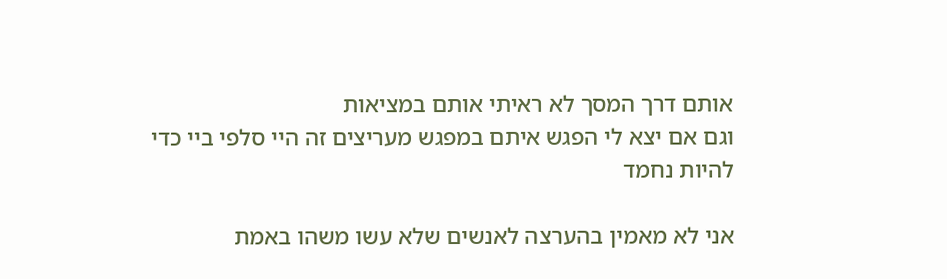אותם דרך המסך לא ראיתי אותם במציאות
וגם אם יצא לי הפגש איתם במפגש מעריצים זה היי סלפי ביי כדי להיות נחמד

אני לא מאמין בהערצה לאנשים שלא עשו משהו באמת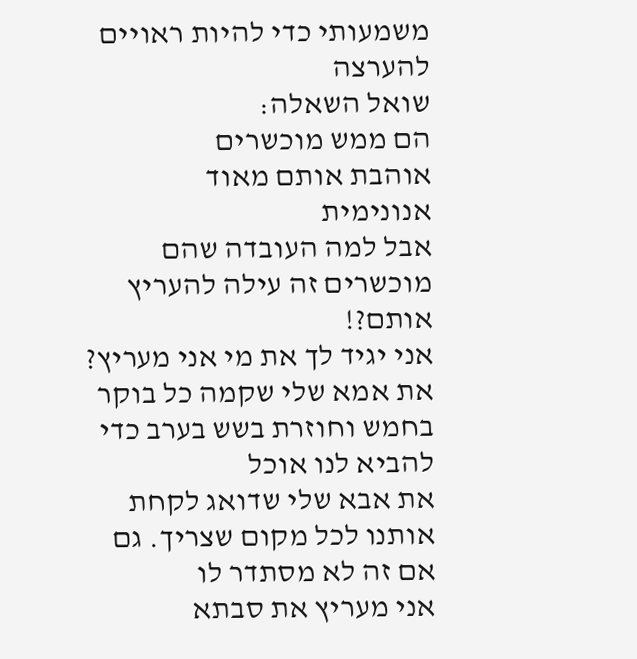משמעותי כדי להיות ראויים להערצה
שואל השאלה:
הם ממש מוכשרים
אוהבת אותם מאוד
אנונימית
אבל למה העובדה שהם מוכשרים זה עילה להעריץ אותם?!
אני יגיד לך את מי אני מעריץ?
את אמא שלי שקמה כל בוקר בחמש וחוזרת בשש בערב כדי להביא לנו אוכל
את אבא שלי שדואג לקחת אותנו לכל מקום שצריך. גם אם זה לא מסתדר לו
אני מעריץ את סבתא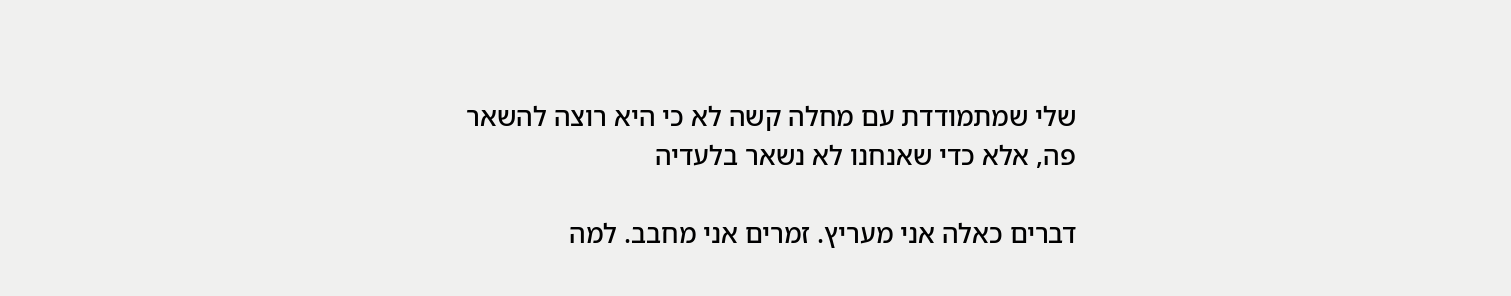שלי שמתמודדת עם מחלה קשה לא כי היא רוצה להשאר פה, אלא כדי שאנחנו לא נשאר בלעדיה

דברים כאלה אני מעריץ. זמרים אני מחבב. למה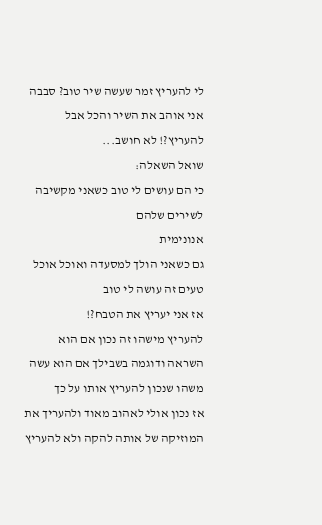לי להעריץ זמר שעשה שיר טוב? סבבה אני אוהב את השיר והכל אבל להעריץ?! לא חושב...
שואל השאלה:
כי הם עושים לי טוב כשאני מקשיבה לשירים שלהם
אנונימית
גם כשאני הולך למסעדה ואוכל אוכל טעים זה עושה לי טוב
אז אני יעריץ את הטבח?!
להעריץ מישהו זה נכון אם הוא השראה ודוגמה בשבילך אם הוא עשה משהו שנכון להעריץ אותו על כך
אז נכון אולי לאהוב מאוד ולהעריך את המוזיקה של אותה להקה ולא להעריץ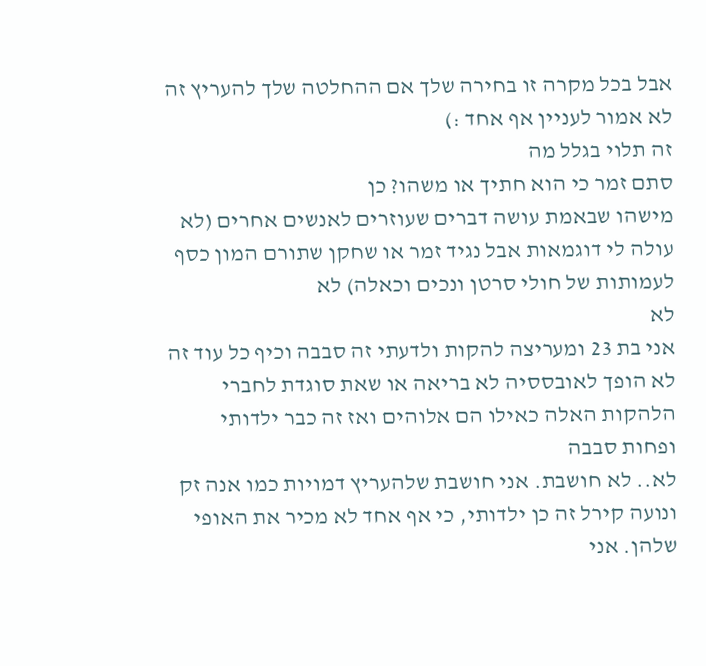אבל בכל מקרה זו בחירה שלך אם ההחלטה שלך להעריץ זה לא אמור לעניין אף אחד :)
זה תלוי בגלל מה
סתם זמר כי הוא חתיך או משהו? כן
מישהו שבאמת עושה דברים שעוזרים לאנשים אחרים (לא עולה לי דוגמאות אבל נגיד זמר או שחקן שתורם המון כסף לעמותות של חולי סרטן ונכים וכאלה) לא
לא
אני בת 23 ומעריצה להקות ולדעתי זה סבבה וכיף כל עוד זה לא הופך לאובססיה לא בריאה או שאת סוגדת לחברי הלהקות האלה כאילו הם אלוהים ואז זה כבר ילדותי ופחות סבבה
לא.. לא חושבת. אני חושבת שלהעריץ דמויות כמו אנה זק ונועה קירל זה כן ילדותי, כי אף אחד לא מכיר את האופי שלהן. אני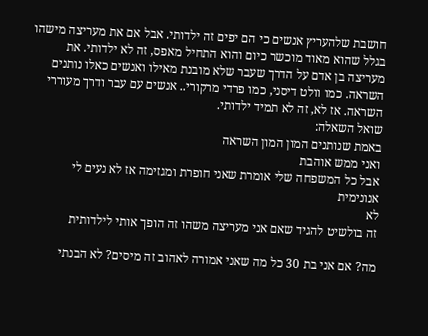חושבת שלהעריץ אנשים כי הם יפים זה ילדותי. אבל אם את מעריצה מישהו בגלל שהוא מאוד מוכשר כיום והוא התחיל מאפס, זה לא ילדותי. את מעריצה בן אדם על הדרך שעבר שלא מובנת מאילו ואנשים כאלו נותנים השראה. כמו וולט דיסני, כמו פרדי מרקורי.. אנשים עם עבר ודרך מעוררי השראה. אז לא, זה לא תמיד ילדותי.
שואל השאלה:
באמת שנותנים המון המון השראה
ואני ממש אוהבת
אבל כל המשפחה שלי אומרת שאני חופרת ומגזימה אז לא נעים לי
אנונימית
לא
זה בולשיט להגיד שאם אני מעריצה משהו זה הופך אותי לילדותית

מה? אם אני בת 30 כל מה שאני אמורה לאהוב זה מיסים? לא הבנתי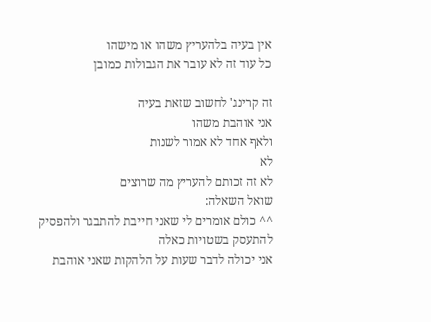אין בעיה בלהעריץ משהו או מישהו
כל עוד זה לא עובר את הגבולות כמובן

זה קרינג' לחשוב שזאת בעיה
אני אוהבת משהו
ולאף אחד לא אמור לשנות
לא
לא זה זכותם להעריץ מה שרוצים
שואל השאלה:
^^ כולם אומרים לי שאני חייבת להתבגר ולהפסיק להתעסק בשטויות כאלה
אני יכולה לדבר שעות על הלהקות שאני אוהבת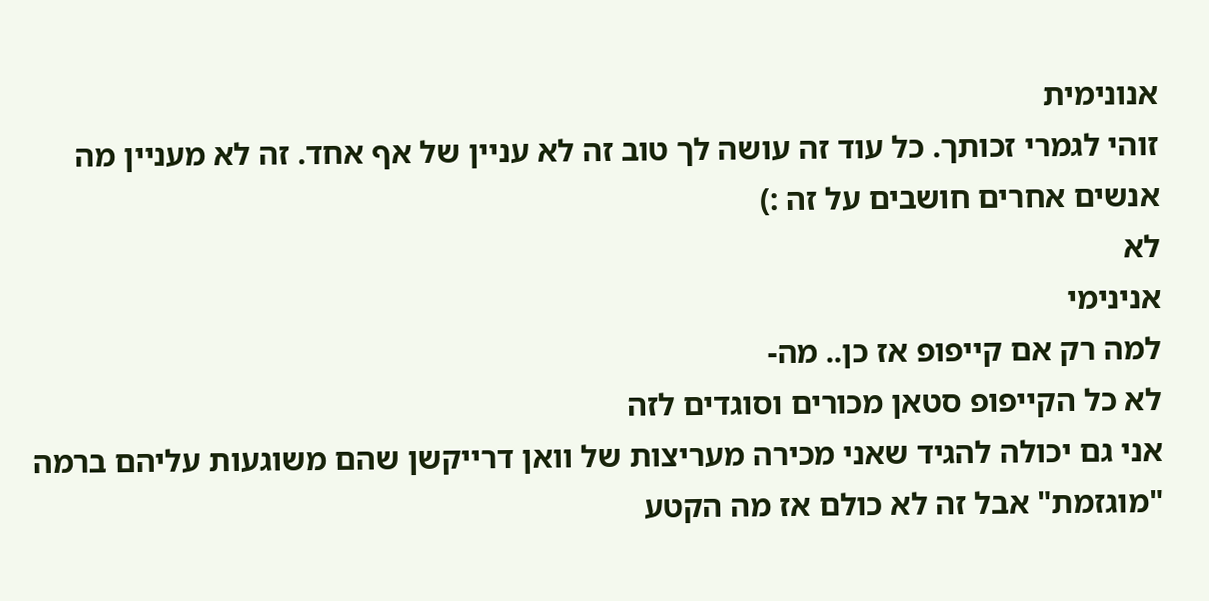אנונימית
זוהי לגמרי זכותך. כל עוד זה עושה לך טוב זה לא עניין של אף אחד. זה לא מעניין מה אנשים אחרים חושבים על זה :)
לא
אנינימי
למה רק אם קייפופ אז כן.. מה-
לא כל הקייפופ סטאן מכורים וסוגדים לזה
אני גם יכולה להגיד שאני מכירה מעריצות של וואן דרייקשן שהם משוגעות עליהם ברמה "מוגזמת" אבל זה לא כולם אז מה הקטע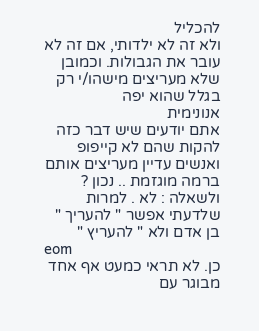להכליל
ולא זה לא ילדותי, אם זה לא עובר את הגבולות. וכמובן שלא מעריצים מישהו/י רק בגלל שהוא יפה
אנונימית
אתם יודעים שיש דבר כזה להקות שהם לא קייפופ ואנשים עדיין מעריצים אותם ברמה מוגזמת .. נכון ?
ולשאלה : לא . למרות שלדעתי אפשר " להעריך " בן אדם ולא " להעריץ "
eom
כן. לא תראי כמעט אף אחד מבוגר עם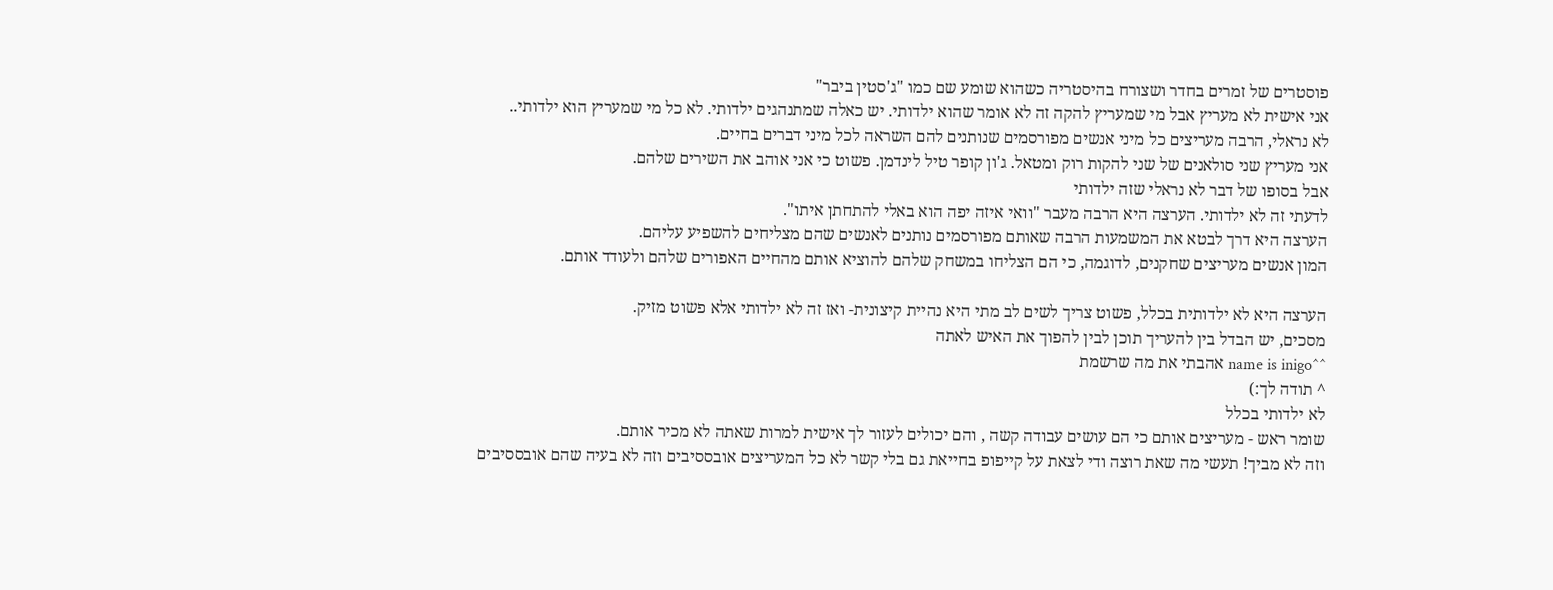פוסטרים של זמרים בחדר ושצורח בהיסטריה כשהוא שומע שם כמו "ג'סטין ביבר"
אני אישית לא מעריץ אבל מי שמעריץ להקה זה לא אומר שהוא ילדותי. יש כאלה שמתנהגים ילדותי. לא כל מי שמעריץ הוא ילדותי..
לא נראלי, הרבה מעריצים כל מיני אנשים מפורסמים שנותנים להם השראה לכל מיני דברים בחיים.
אני מעריץ שני סולאנים של שני להקות רוק ומטאל. ג'ון קופר טיל לינדמן. פשוט כי אני אוהב את השירים שלהם.
אבל בסופו של דבר לא נראלי שזה ילדותי
לדעתי זה לא ילדותי. הערצה היא הרבה מעבר "וואי איזה יפה הוא באלי להתחתן איתו".
הערצה היא דרך לבטא את המשמעות הרבה שאותם מפורסמים נותנים לאנשים שהם מצליחים להשפיע עליהם.
המון אנשים מעריצים שחקנים, לדוגמה, כי הם הצליחו במשחק שלהם להוציא אותם מהחיים האפורים שלהם ולעודד אותם.

הערצה היא לא ילדותית בכלל, פשוט צריך לשים לב מתי היא נהיית קיצונית- ואז זה לא ילדותי אלא פשוט מזיק.
מסכים, יש הבדל בין להעריך תוכן לבין להפוך את האיש לאתה
^^name is inigo אהבתי את מה שרשמת
^ תודה לך:)
לא ילדותי בכלל
שומר ראש - מעריצים אותם כי הם עושים עבודה קשה , והם יכולים לעזור לך אישית למרות שאתה לא מכיר אותם.
וזה לא מביך! תעשי מה שאת רוצה ודי לצאת על קייפופ בחייאת גם בלי קשר לא כל המעריצים אובססיבים וזה לא בעיה שהם אובססיבים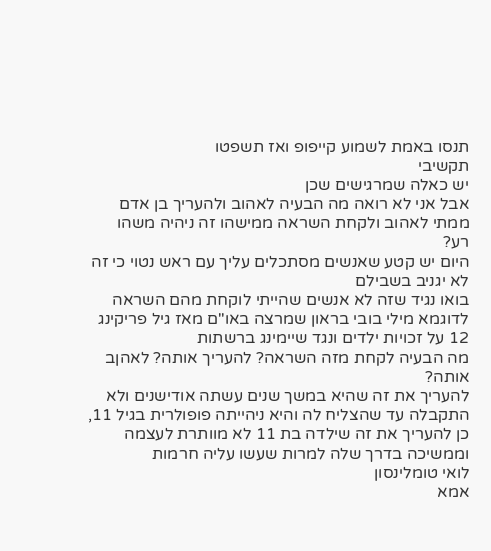תנסו באמת לשמוע קייפופ ואז תשפטו
תקשיבי
יש כאלה שמרגישים שכן
אבל אני לא רואה מה הבעיה לאהוב ולהעריך בן אדם
ממתי לאהוב ולקחת השראה ממישהו זה ניהיה משהו רע?
היום יש קטע שאנשים מסתכלים עליך עם ראש נטוי כי זה לא יגניב בשבילם
בואו נגיד שזה לא אנשים שהייתי לוקחת מהם השראה
לדוגמא מילי בובי בראון שמרצה באו"ם מאז גיל פריקינג 12 על זכויות ילדים ונגד שיימינג ברשתות
מה הבעיה לקחת מזה השראה? להעריך אותה? לאהןב אותה?
להעריך את זה שהיא במשך שנים עשתה אודישנים ולא התקבלה עד שהצליח לה והיא ניהייתה פופולרית בגיל 11, כן להעריך את זה שילדה בת 11 לא מוותרת לעצמה וממשיכה בדרך שלה למרות שעשו עליה חרמות
לואי טומלינסון
אמא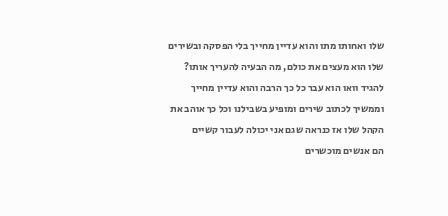שלו ואחותו מתו והוא עדיין מחייך בלי הפסקה ובשירים שלו הוא מעצים את כולם, מה הבעיה להעריך אותו? להגיד וואו הוא עבר כל כך הרבה והוא עדיין מחייך וממשיך לכתוב שירים ומופיע בשבילנו וכל כך אוהב את הקהל שלו אז כנראה שגם אני יכולה לעבור קשיים
הם אנשים מוכשרים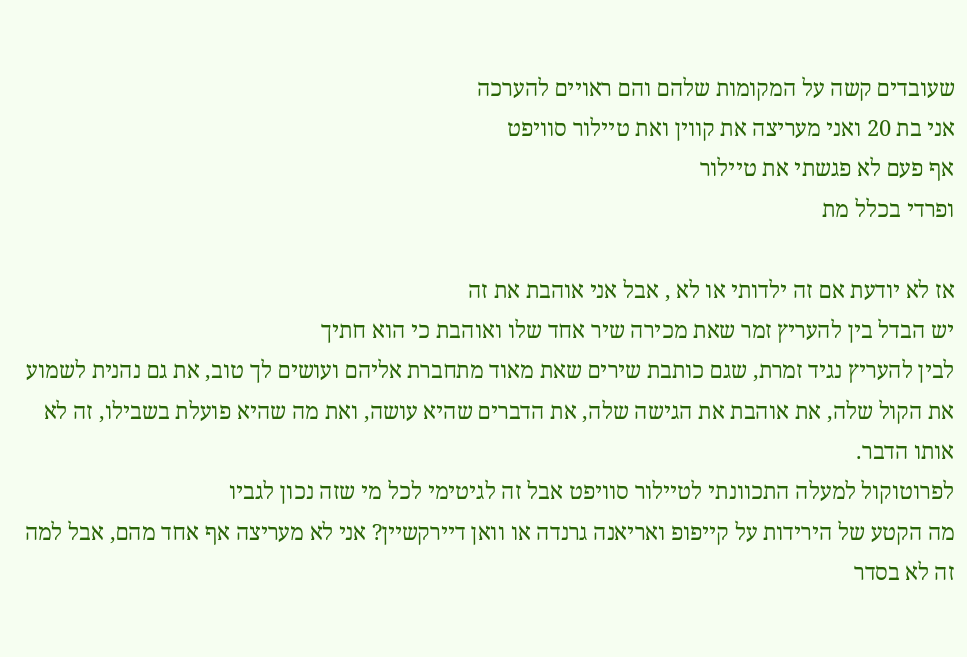שעובדים קשה על המקומות שלהם והם ראויים להערכה
אני בת 20 ואני מעריצה את קווין ואת טיילור סוויפט
אף פעם לא פגשתי את טיילור
ופרדי בכלל מת

אז לא יודעת אם זה ילדותי או לא , אבל אני אוהבת את זה
יש הבדל בין להעריץ זמר שאת מכירה שיר אחד שלו ואוהבת כי הוא חתיך
לבין להעריץ נגיד זמרת, שגם כותבת שירים שאת מאוד מתחברת אליהם ועושים לך טוב, את גם נהנית לשמוע את הקול שלה, את אוהבת את הגישה שלה, את הדברים שהיא עושה, ואת מה שהיא פועלת בשבילו, זה לא אותו הדבר.
לפרוטוקול למעלה התכוונתי לטיילור סוויפט אבל זה לגיטימי לכל מי שזה נכון לגביו
מה הקטע של הירידות על קייפופ ואריאנה גרנדה או וואן דיירקשיין? אני לא מעריצה אף אחד מהם, אבל למה זה לא בסדר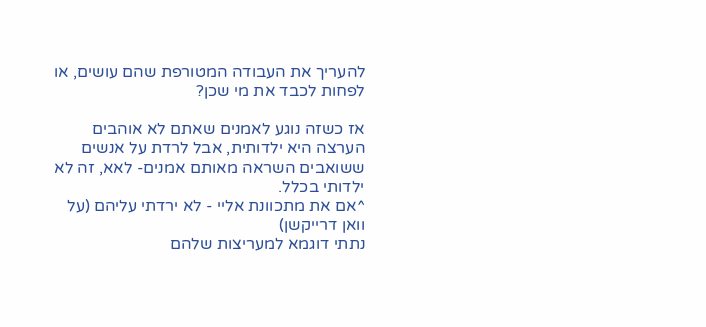להעריך את העבודה המטורפת שהם עושים, או לפחות לכבד את מי שכן?

אז כשזה נוגע לאמנים שאתם לא אוהבים הערצה היא ילדותית, אבל לרדת על אנשים ששואבים השראה מאותם אמנים- לאא, זה לא ילדותי בכלל.
^אם את מתכוונת אליי - לא ירדתי עליהם (על וואן דרייקשן)
נתתי דוגמא למעריצות שלהם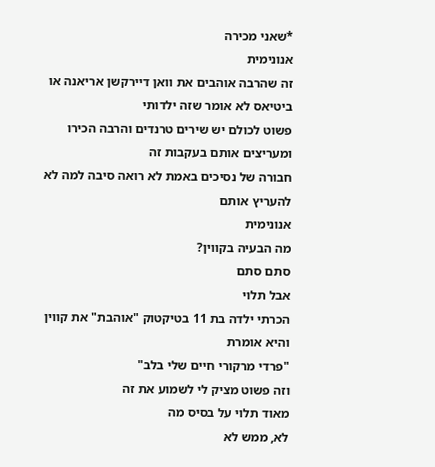*שאני מכירה
אנונימית
זה שהרבה אוהבים את וואן דיירקשן אריאנה או ביטיאס לא אומר שזה ילדותי
פשוט לכולם יש שירים טרנדים והרבה הכירו ומעריצים אותם בעקבות זה
חבורה של נסיכים באמת לא רואה סיבה למה לא להעריץ אותם
אנונימית
מה הבעיה בקווין?
סתם סתם
אבל תלוי
הכרתי ילדה בת 11 בטיקטוק "אוהבת" את קווין
והיא אומרת
"פרדי מרקורי חיים שלי בלב"
וזה פשוט מציק לי לשמוע את זה
מאוד תלוי על בסיס מה
לא, ממש לא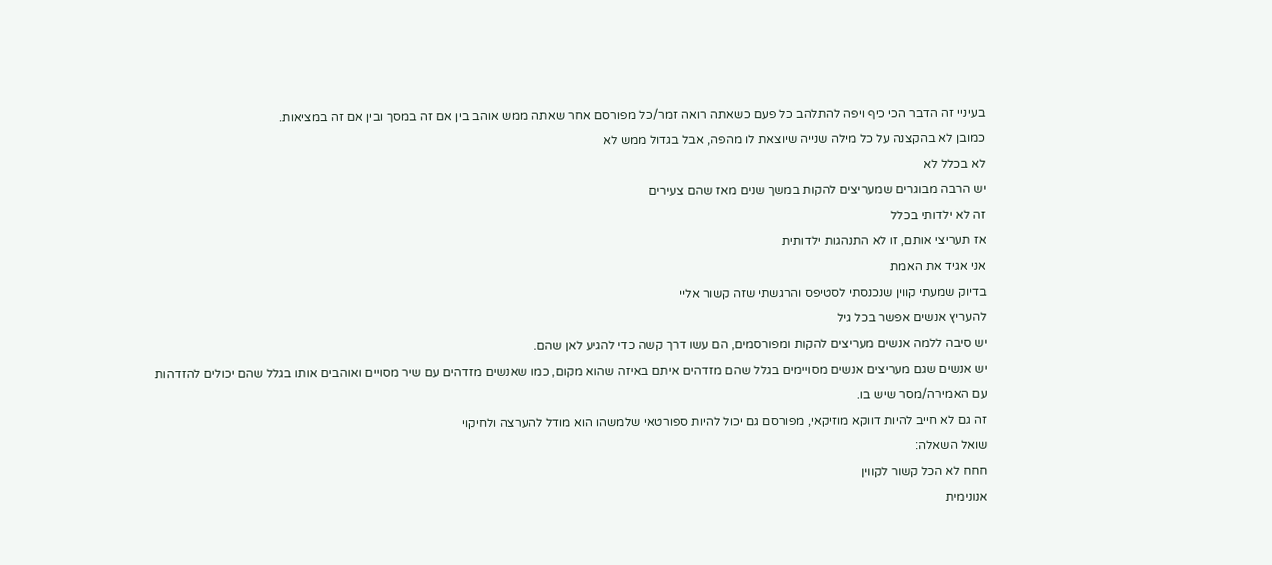בעיניי זה הדבר הכי כיף ויפה להתלהב כל פעם כשאתה רואה זמר/כל מפורסם אחר שאתה ממש אוהב בין אם זה במסך ובין אם זה במציאות.
כמובן לא בהקצנה על כל מילה שנייה שיוצאת לו מהפה, אבל בגדול ממש לא
לא בכלל לא
יש הרבה מבוגרים שמעריצים להקות במשך שנים מאז שהם צעירים
זה לא ילדותי בכלל
אז תעריצי אותם, זו לא התנהגות ילדותית
אני אגיד את האמת
בדיוק שמעתי קווין שנכנסתי לסטיפס והרגשתי שזה קשור אליי
להעריץ אנשים אפשר בכל גיל
יש סיבה ללמה אנשים מעריצים להקות ומפורסמים, הם עשו דרך קשה כדי להגיע לאן שהם.
יש אנשים שגם מעריצים אנשים מסויימים בגלל שהם מזדהים איתם באיזה שהוא מקום, כמו שאנשים מזדהים עם שיר מסויים ואוהבים אותו בגלל שהם יכולים להזדהות עם האמירה/מסר שיש בו.
זה גם לא חייב להיות דווקא מוזיקאי, מפורסם גם יכול להיות ספורטאי שלמשהו הוא מודל להערצה ולחיקוי
שואל השאלה:
חחח לא הכל קשור לקווין
אנונימית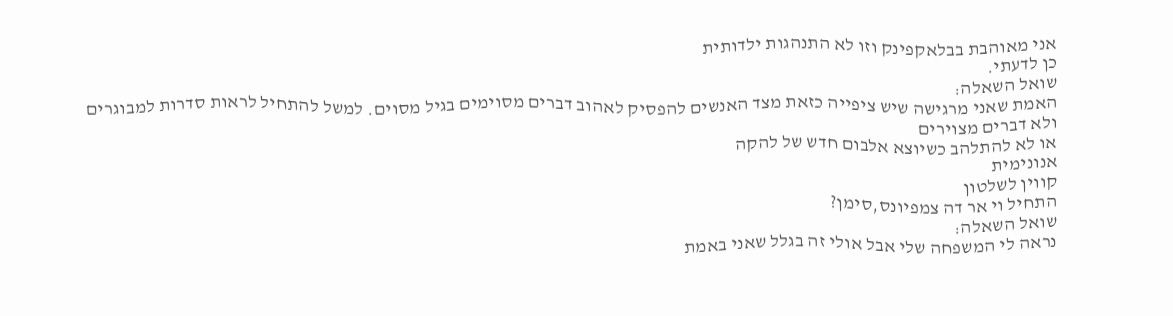אני מאוהבת בבלאקפינק וזו לא התנהגות ילדותית
כן לדעתי.
שואל השאלה:
האמת שאני מרגישה שיש ציפייה כזאת מצד האנשים להפסיק לאהוב דברים מסוימים בגיל מסוים. למשל להתחיל לראות סדרות למבוגרים ולא דברים מצוירים
או לא להתלהב כשיוצא אלבום חדש של להקה
אנונימית
קווין לשלטון
התחיל וי אר דה צמפיונס,סימן?
שואל השאלה:
נראה לי המשפחה שלי אבל אולי זה בגלל שאני באמת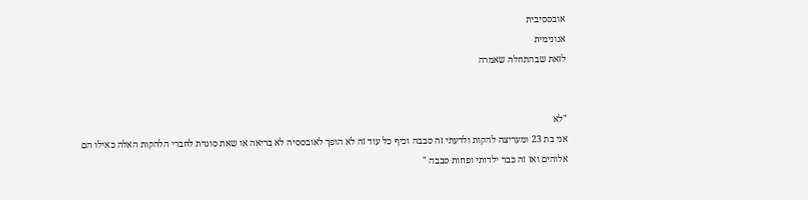אובססיבית
אנונימית
לזאת שבהתחלה שאמרה


"לא
אני בת 23 ומעריצה להקות ולדעתי זה סבבה וכיף כל עוד זה לא הופך לאובססיה לא בריאה או שאת סוגדת לחברי הלהקות האלה כאילו הם אלוהים ואז זה כבר ילדותי ופחות סבבה "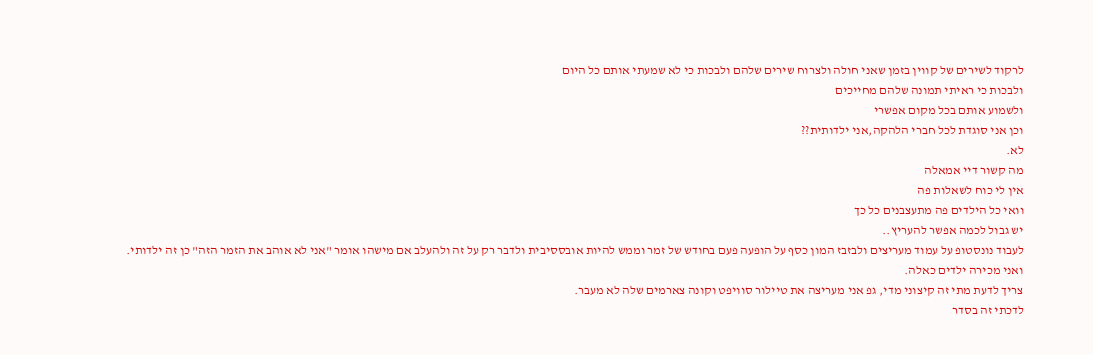לרקוד לשירים של קווין בזמן שאני חולה ולצרוח שירים שלהם ולבכות כי לא שמעתי אותם כל היום
ולבכות כי ראיתי תמונה שלהם מחייכים
ולשמוע אותם בכל מקום אפשרי
וכן אני סוגדת לכל חברי הלהקה,אני ילדותית??
לא.
מה קשור דיי אמאלה
אין לי כוח לשאלות פה
וואי כל הילדים פה מתעצבנים כל כך
יש גבול לכמה אפשר להעריץ..
לעבוד נונסטופ על עמוד מעריצים ולבזבז המון כסף על הופעה פעם בחודש של זמר וממש להיות אובססיבית ולדבר רק על זה ולהעלב אם מישהו אומר "אני לא אוהב את הזמר הזה" כן זה ילדותי.
ואני מכירה ילדים כאלה.
צריך לדעת מתי זה קיצוני מדי, גפ אני מעריצה את טיילור סוויפט וקונה צארמים שלה לא מעבר.
לדכתי זה בסדר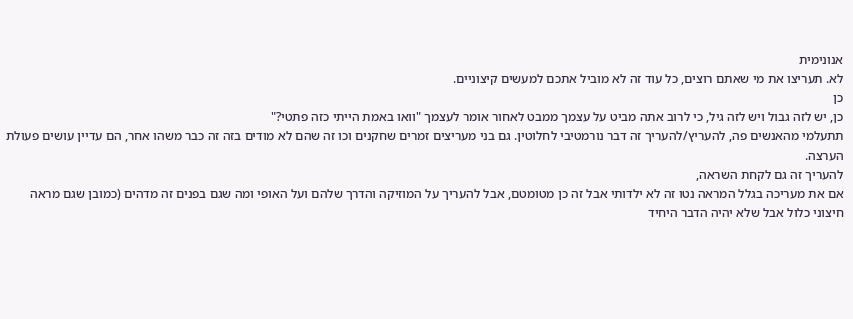אנונימית
לא. תעריצו את מי שאתם רוצים, כל עוד זה לא מוביל אתכם למעשים קיצוניים.
כן
כן, יש לזה גבול ויש לזה גיל, כי לרוב אתה מביט על עצמך ממבט לאחור אומר לעצמך "וואו באמת הייתי כזה פתטי?"
תתעלמי מהאנשים פה, להעריץ/להעריך זה דבר נורמטיבי לחלוטין. גם בני מעריצים זמרים שחקנים וכו זה שהם לא מודים בזה זה כבר משהו אחר, הם עדיין עושים פעולת הערצה.
להעריך זה גם לקחת השראה,
אם את מעריכה בגלל המראה נטו זה לא ילדותי אבל זה כן מטומטם, אבל להעריך על המוזיקה והדרך שלהם ועל האופי ומה שגם בפנים זה מדהים (כמובן שגם מראה חיצוני כלול אבל שלא יהיה הדבר היחיד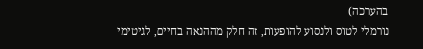בהערכה)
נורמלי לטוס ולנסוע להופעות, זה חלק מההנאה בחיים, לגיטימי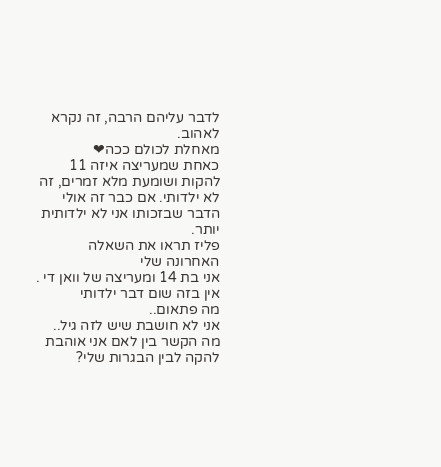לדבר עליהם הרבה, זה נקרא לאהוב.
מאחלת לכולם ככה❤
כאחת שמעריצה איזה 11 להקות ושומעת מלא זמרים, זה לא ילדותי. אם כבר זה אולי הדבר שבזכותו אני לא ילדותית יותר.
פליז תראו את השאלה האחרונה שלי
אני בת 14 ומעריצה של וואן די .
אין בזה שום דבר ילדותי
מה פתאום..
אני לא חושבת שיש לזה גיל..
מה הקשר בין לאם אני אוהבת להקה לבין הבגרות שלי?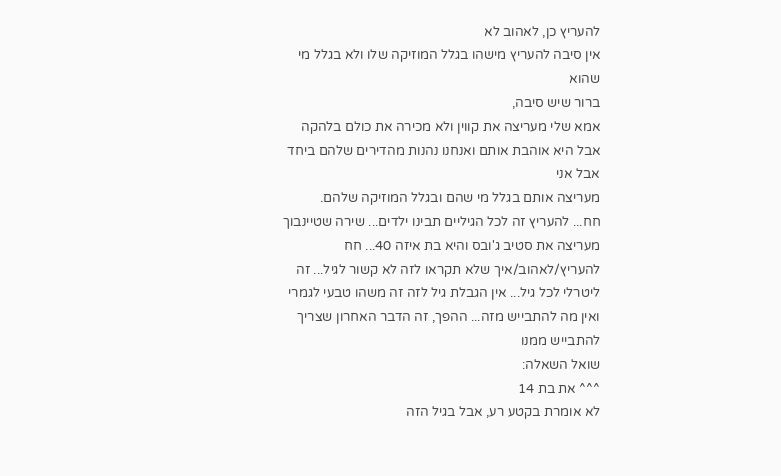להעריץ כן, לאהוב לא
אין סיבה להעריץ מישהו בגלל המוזיקה שלו ולא בגלל מי שהוא
ברור שיש סיבה,
אמא שלי מעריצה את קווין ולא מכירה את כולם בלהקה
אבל היא אוהבת אותם ואנחנו נהנות מהדירים שלהם ביחד
אבל אני
מעריצה אותם בגלל מי שהם ובגלל המוזיקה שלהם.
חח... להעריץ זה לכל הגיליים תבינו ילדים... שירה שטיינבוך מעריצה את סטיב ג'ובס והיא בת איזה 40... חח להעריץ/לאהוב/איך שלא תקראו לזה לא קשור לגיל... זה ליטרלי לכל גיל... אין הגבלת גיל לזה זה משהו טבעי לגמרי ואין מה להתבייש מזה... ההפך, זה הדבר האחרון שצריך להתבייש ממנו
שואל השאלה:
^^^ את בת 14
לא אומרת בקטע רע, אבל בגיל הזה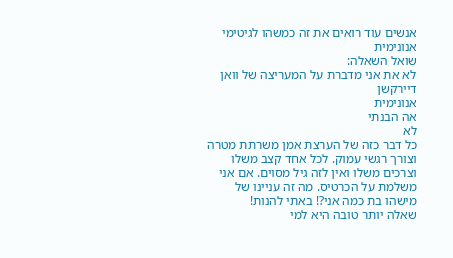אנשים עוד רואים את זה כמשהו לגיטימי
אנונימית
שואל השאלה:
לא את אני מדברת על המעריצה של וואן דיירקשן
אנונימית
אה הבנתי
לא
כל דבר כזה של הערצת אמן משרתת מטרה וצורך רגשי עמוק. לכל אחד קצב משלו וצרכים משלו ואין לזה גיל מסוים. אם אני משלמת על הכרטיס. מה זה עניינו של מישהו בת כמה אני?! באתי להנות!
שאלה יותר טובה היא למי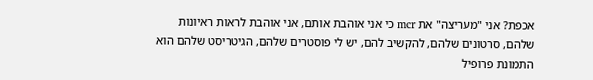אכפת? אני "מעריצה" את mcr כי אני אוהבת אותם, אני אוהבת לראות ראיונות שלהם, סרטונים שלהם, להקשיב להם, יש לי פוסטרים שלהם, הגיטריסט שלהם הוא התמונת פרופיל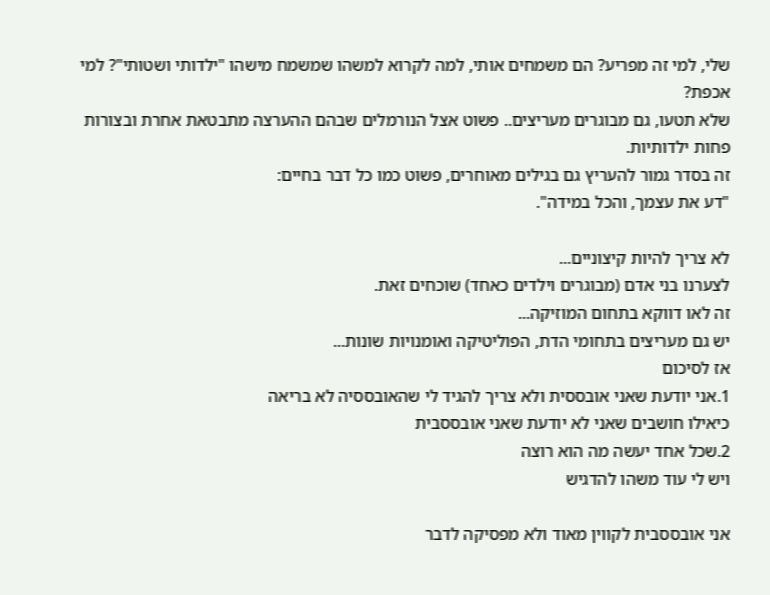שלי, למי זה מפריע? הם משמחים אותי, למה לקרוא למשהו שמשמח מישהו "ילדותי ושטותי"? למי אכפת?
שלא תטעו, גם מבוגרים מעריצים.. פשוט אצל הנורמלים שבהם ההערצה מתבטאת אחרת ובצורות פחות ילדותיות.
זה בסדר גמור להעריץ גם בגילים מאוחרים, פשוט כמו כל דבר בחיים:
"דע את עצמך, והכל במידה".

לא צריך להיות קיצוניים...
לצערנו בני אדם (מבוגרים וילדים כאחד) שוכחים זאת.
זה לאו דווקא בתחום המוזיקה...
יש גם מעריצים בתחומי הדת, הפוליטיקה ואומנויות שונות...
אז לסיכום
1.אני יודעת שאני אובססית ולא צריך להגיד לי שהאובססיה לא בריאה
כיאילו חושבים שאני לא יודעת שאני אובססבית
2.שכל אחד יעשה מה הוא רוצה
ויש לי עוד משהו להדגיש

אני אובססבית לקווין מאוד ולא מפסיקה לדבר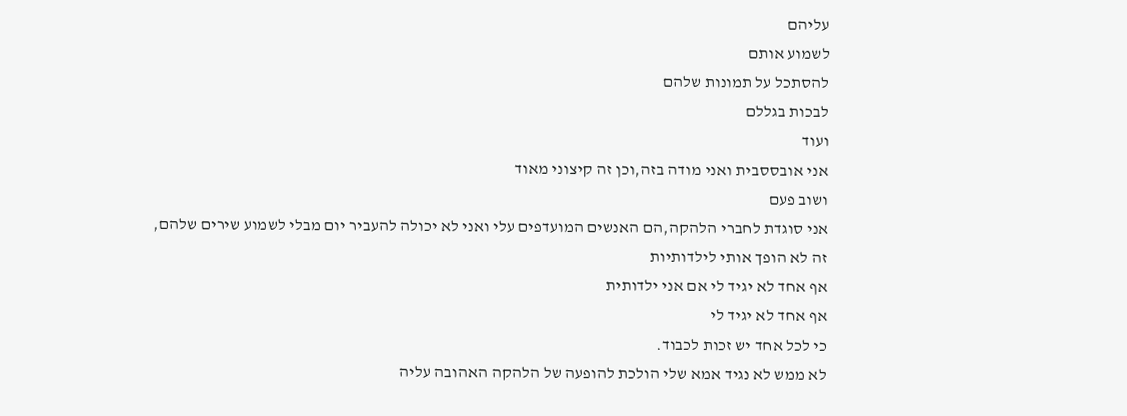עליהם
לשמוע אותם
להסתכל על תמונות שלהם
לבכות בגללם
ועוד
אני אובססבית ואני מודה בזה,וכן זה קיצוני מאוד
ושוב פעם
אני סוגדת לחברי הלהקה,הם האנשים המועדפים עלי ואני לא יכולה להעביר יום מבלי לשמוע שירים שלהם,
זה לא הופך אותי לילדותיות
אף אחד לא יגיד לי אם אני ילדותית
אף אחד לא יגיד לי
כי לכל אחד יש זכות לכבוד.
לא ממש לא נגיד אמא שלי הולכת להופעה של הלהקה האהובה עליה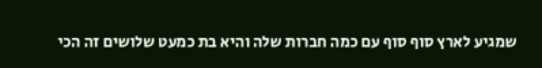שמגיע לארץ סוף סוף עם כמה חברות שלה והיא בת כמעט שלושים זה הכי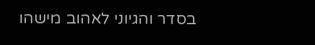בסדר והגיוני לאהוב מישהו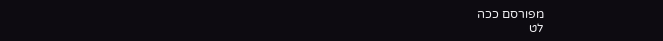מפורסם ככה
לט